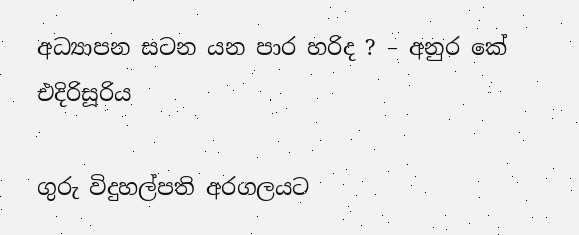අධ්‍යාපන සටන යන පාර හරිද ? – අනුර කේ එදිරිසූරිය

ගුරු විදුහල්පති අරගලයට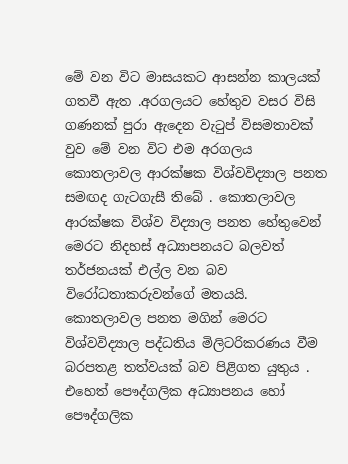මේ වන විට මාසයකට ආසන්න කාලයක් ගතවී ඇත .අරගලයට හේතුව වසර විසි ගණනක් පුරා ඇදෙන වැටුප් විසමතාවක් වුව මේ වන විට එම අරගලය කොතලාවල ආරක්ෂක විශ්වවිද්‍යාල පනත සමඟද ගැටගැසී තිබේ . කොතලාවල ආරක්ෂක විශ්ව විද්‍යාල පනත හේතුවෙන් මෙරට නිදහස් අධ්‍යාපනයට බලවත් තර්ජනයක් එල්ල වන බව විරෝධතාකරුවන්ගේ මතයයි. කොතලාවල පනත මගින් මෙරට විශ්වවිද්‍යාල පද්ධතිය මිලිටරිකරණය වීම බරපතළ තත්වයක් බව පිළිගත යුතුය . එහෙත් පෞද්ගලික අධ්‍යාපනය හෝ පෞද්ගලික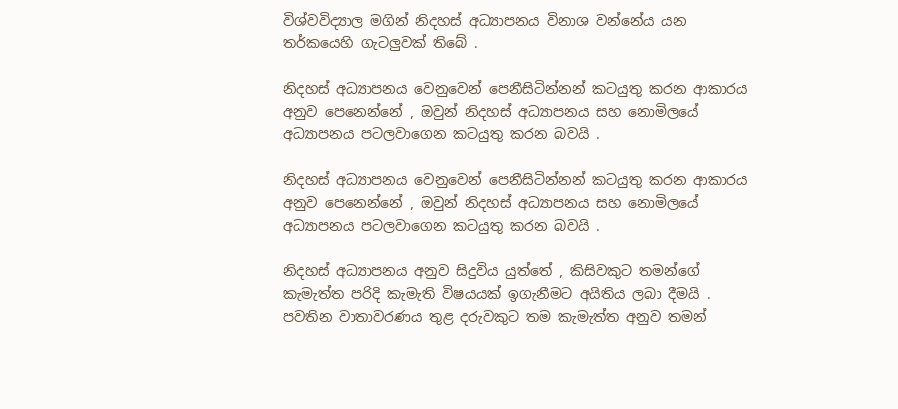විශ්වවිද්‍යාල මගින් නිදහස් අධ්‍යාපනය විනාශ වන්නේය යන තර්කයෙහි ගැටලුවක් තිබේ .

නිදහස් අධ්‍යාපනය වෙනුවෙන් පෙනීසිටින්නන් කටයුතු කරන ආකාරය අනුව පෙනෙන්නේ , ඔවුන් නිදහස් අධ්‍යාපනය සහ නොමිලයේ අධ්‍යාපනය පටලවාගෙන කටයුතු කරන බවයි .

නිදහස් අධ්‍යාපනය වෙනුවෙන් පෙනීසිටින්නන් කටයුතු කරන ආකාරය අනුව පෙනෙන්නේ , ඔවුන් නිදහස් අධ්‍යාපනය සහ නොමිලයේ අධ්‍යාපනය පටලවාගෙන කටයුතු කරන බවයි .

නිදහස් අධ්‍යාපනය අනුව සිදුවිය යුත්තේ , කිසිවකුට තමන්ගේ කැමැත්ත පරිදි කැමැති විෂයයක් ඉගැනීමට අයිතිය ලබා දීමයි . පවතින වාතාවරණය තුළ දරුවකුට තම කැමැත්ත අනුව තමන්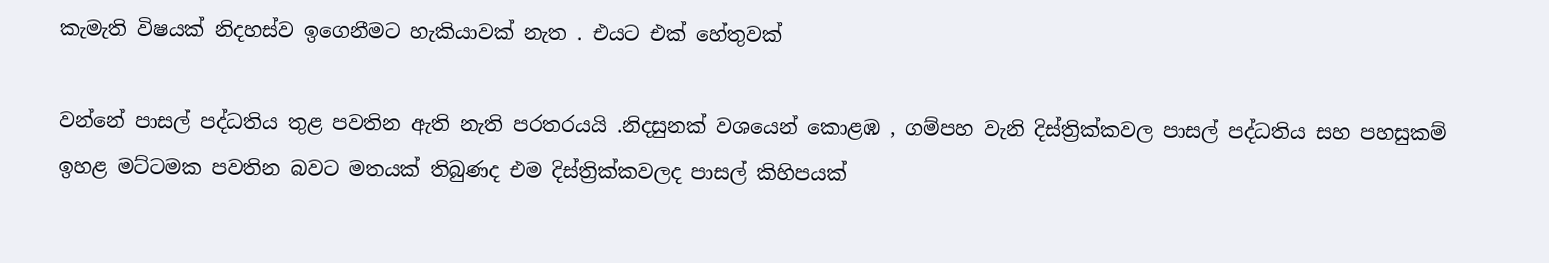කැමැති විෂයක් නිදහස්ව ඉගෙනීමට හැකියාවක් නැත . එයට එක් හේතුවක්

වන්නේ පාසල් පද්ධතිය තුළ පවතින ඇති නැති පරතරයයි .නිදසුනක් වශයෙන් කොළඹ , ගම්පහ වැනි දිස්ත්‍රික්කවල පාසල් පද්ධතිය සහ පහසුකම් ඉහළ මට්ටමක පවතින බවට මතයක් තිබුණද එම දිස්ත්‍රික්කවලද පාසල් කිහිපයක්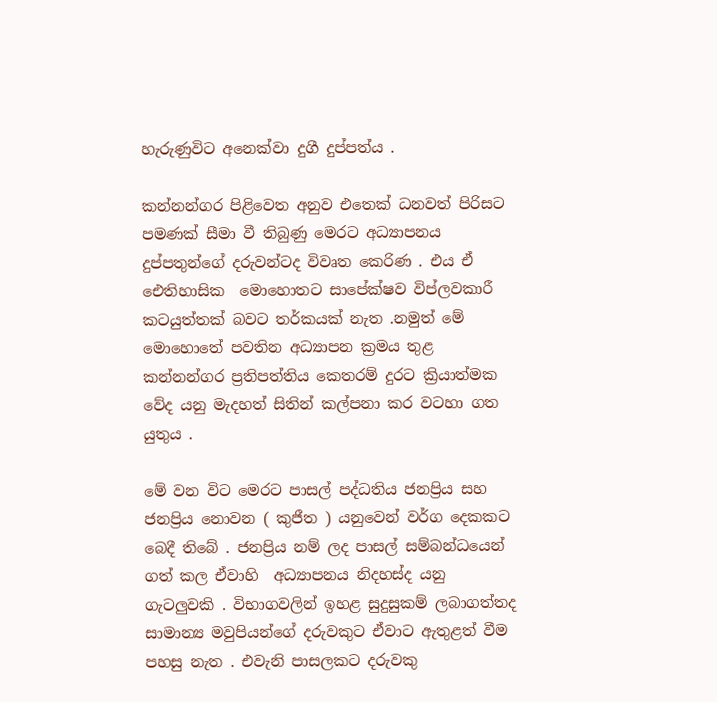හැරුණුවිට අනෙක්වා දුගී දුප්පත්ය .

කන්නන්ගර පිළිවෙත අනුව එතෙක් ධනවත් පිරිසට පමණක් සීමා වී තිබුණු මෙරට අධ්‍යාපනය දුප්පතුන්ගේ දරුවන්ටද විවෘත කෙරිණ . එය ඒ ඓතිහාසික  මොහොතට සාපේක්ෂව විප්ලවකාරී කටයුත්තක් බවට තර්කයක් නැත .නමුත් මේ මොහොතේ පවතින අධ්‍යාපන ක්‍රමය තුළ කන්නන්ගර ප්‍රතිපත්තිය කෙතරම් දුරට ක්‍රියාත්මක වේද යනු මැදහත් සිතින් කල්පනා කර වටහා ගත යුතුය .

මේ වන විට මෙරට පාසල් පද්ධතිය ජනප්‍රිය සහ ජනප්‍රිය නොවන ( කුජීත ) යනුවෙන් වර්ග දෙකකට බෙදී තිබේ . ජනප්‍රිය නම් ලද පාසල් සම්බන්ධයෙන් ගත් කල ඒවාහි  අධ්‍යාපනය නිදහස්ද යනු ගැටලුවකි . විභාගවලින් ඉහළ සුදුසුකම් ලබාගත්තද සාමාන්‍ය මවුපියන්ගේ දරුවකුට ඒවාට ඇතුළත් වීම පහසු නැත . එවැනි පාසලකට දරුවකු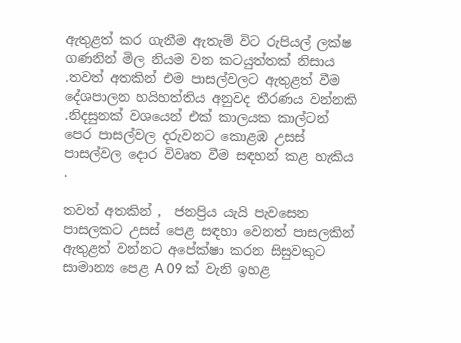ඇතුළත් කර ගැනීම ඇතැම් විට රුපියල් ලක්ෂ ගණනින් මිල නියම වන කටයුත්තක් නිසාය .තවත් අතකින් එම පාසල්වලට ඇතුළත් වීම දේශපාලන හයිහත්තිය අනුවද තීරණය වන්නකි .නිදසුනක් වශයෙන් එක් කාලයක කාල්ටන් පෙර පාසල්වල දරුවනට කොළඹ උසස් පාසල්වල දොර විවෘත වීම සඳහන් කළ හැකිය .

තවත් අතකින් ,  ජනප්‍රිය යැයි පැවසෙන පාසලකට උසස් පෙළ සඳහා වෙනත් පාසලකින් ඇතුළත් වන්නට අපේක්ෂා කරන සිසුවකුට සාමාන්‍ය පෙළ A 09 ක් වැනි ඉහළ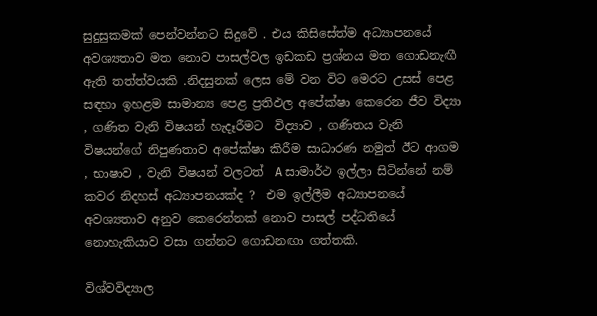සුදුසුකමක් පෙන්වන්නට සිදුවේ . එය කිසිසේත්ම අධ්‍යාපනයේ අවශ්‍යතාව මත නොව පාසල්වල ඉඩකඩ ප්‍රශ්නය මත ගොඩනැඟී ඇති තත්ත්වයකි .නිදසුනක් ලෙස මේ වන විට මෙරට උසස් පෙළ සඳහා ඉහළම සාමාන්‍ය පෙළ ප්‍රතිඵල අපේක්ෂා කෙරෙන ජීව විද්‍යා , ගණිත වැනි විෂයන් හැදෑරීමට  විද්‍යාව , ගණිතය වැනි විෂයන්ගේ නිපුණතාව අපේක්ෂා කිරීම සාධාරණ නමුත් ඊට ආගම , භාෂාව , වැනි විෂයන් වලටත්  A සාමාර්ථ ඉල්ලා සිටින්නේ නම් කවර නිදහස් අධ්‍යාපනයක්ද ?  එම ඉල්ලීම අධ්‍යාපනයේ අවශ්‍යතාව අනුව කෙරෙන්නක් නොව පාසල් පද්ධතියේ නොහැකියාව වසා ගන්නට ගොඩනඟා ගත්තකි.

විශ්වවිද්‍යාල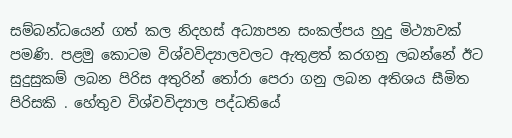සම්බන්ධයෙන් ගත් කල නිදහස් අධ්‍යාපන සංකල්පය හුදු මිථ්‍යාවක් පමණි. පළමු කොටම විශ්වවිද්‍යාලවලට ඇතුළත් කරගනු ලබන්නේ ඊට සුදුසුකම් ලබන පිරිස අතුරින් තෝරා පෙරා ගනු ලබන අතිශය සීමිත පිරිසකි . හේතුව විශ්වවිද්‍යාල පද්ධතියේ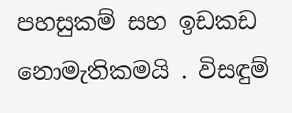පහසුකම් සහ ඉඩකඩ නොමැතිකමයි . විසඳුම්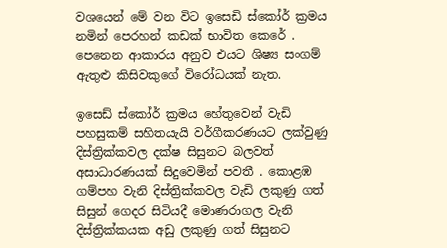වශයෙන් මේ වන විට ඉසෙඩි ස්කෝර් ක්‍රමය නමින් පෙරහන් කඩක් භාවිත කෙරේ . පෙනෙන ආකාරය අනුව එයට ශිෂ්‍ය සංගම් ඇතුළු කිසිවකුගේ විරෝධයක් නැත.

ඉසෙඩ් ස්කෝර් ක්‍රමය හේතුවෙන් වැඩි පහසුකම් සහිතයැයි වර්ගීකරණයට ලක්වුණු දිස්ත්‍රික්කවල දක්ෂ සිසුනට බලවත් අසාධාරණයක් සිදුවෙමින් පවතී . කොළඹ ගම්පහ වැනි දිස්ත්‍රික්කවල වැඩි ලකුණු ගත් සිසුන් ගෙදර සිටියදී මොණරාගල වැනි දිස්ත්‍රික්කයක අඩු ලකුණු ගත් සිසුනට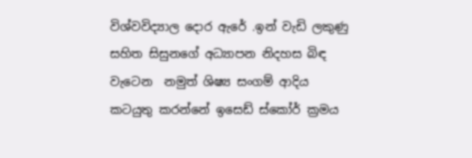විශ්වවිද්‍යාල දොර ඇරේ .ඉන් වැඩි ලකුණු සහිත සිසුනගේ අධ්‍යාපන නිදහස බිඳ වැටෙන  නමුත් ශිෂ්‍ය සංගම් ආදිය කටයුතු කරන්නේ ඉසෙඩ් ස්කෝර් ක්‍රමය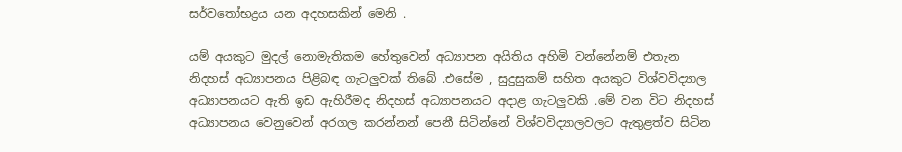සර්වතෝභද්‍රය යන අදහසකින් මෙනි .

යම් අයකුට මුදල් නොමැතිකම හේතුවෙන් අධ්‍යාපන අයිතිය අහිමි වන්නේනම් එතැන නිදහස් අධ්‍යාපනය පිළිබඳ ගැටලුවක් තිබේ .එසේම , සුදුසුකම් සහිත අයකුට විශ්වවිද්‍යාල අධ්‍යාපනයට ඇති ඉඩ ඇහිරීමද නිදහස් අධ්‍යාපනයට අදාළ ගැටලුවකි .මේ වන විට නිදහස් අධ්‍යාපනය වෙනුවෙන් අරගල කරන්නන් පෙනී සිටින්නේ විශ්වවිද්‍යාලවලට ඇතුළත්ව සිටින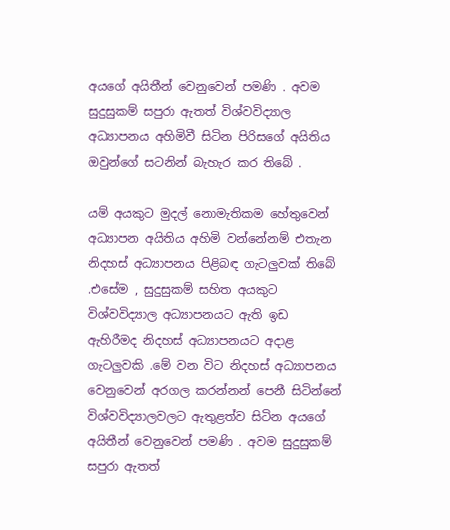අයගේ අයිතීන් වෙනුවෙන් පමණි . අවම සුදුසුකම් සපුරා ඇතත් විශ්වවිද්‍යාල අධ්‍යාපනය අහිමිවී සිටින පිරිසගේ අයිතිය ඔවුන්ගේ සටනින් බැහැර කර තිබේ .

යම් අයකුට මුදල් නොමැතිකම හේතුවෙන් අධ්‍යාපන අයිතිය අහිමි වන්නේනම් එතැන නිදහස් අධ්‍යාපනය පිළිබඳ ගැටලුවක් තිබේ .එසේම , සුදුසුකම් සහිත අයකුට විශ්වවිද්‍යාල අධ්‍යාපනයට ඇති ඉඩ ඇහිරීමද නිදහස් අධ්‍යාපනයට අදාළ ගැටලුවකි .මේ වන විට නිදහස් අධ්‍යාපනය වෙනුවෙන් අරගල කරන්නන් පෙනී සිටින්නේ විශ්වවිද්‍යාලවලට ඇතුළත්ව සිටින අයගේ අයිතීන් වෙනුවෙන් පමණි . අවම සුදුසුකම් සපුරා ඇතත්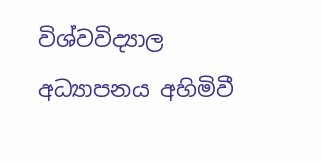විශ්වවිද්‍යාල අධ්‍යාපනය අහිමිවී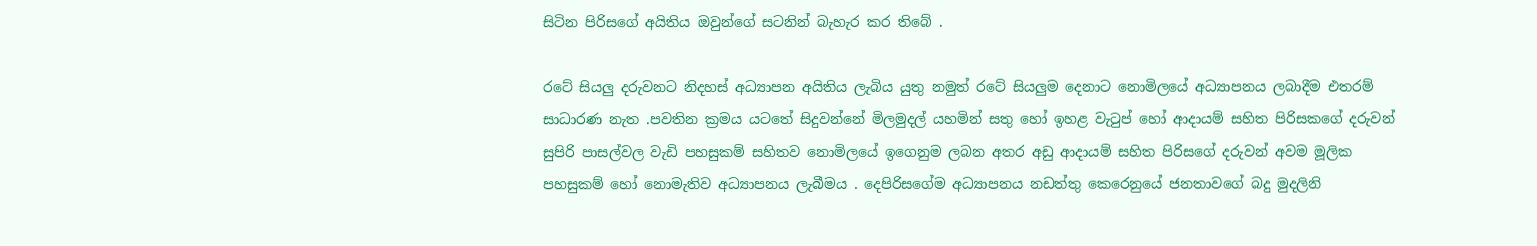සිටින පිරිසගේ අයිතිය ඔවුන්ගේ සටනින් බැහැර කර තිබේ .

රටේ සියලු දරුවනට නිදහස් අධ්‍යාපන අයිතිය ලැබිය යුතු නමුත් රටේ සියලුම දෙනාට නොමිලයේ අධ්‍යාපනය ලබාදීම එතරම් සාධාරණ නැත .පවතින ක්‍රමය යටතේ සිදුවන්නේ මිලමුදල් යහමින් සතු හෝ ඉහළ වැටුප් හෝ ආදායම් සහිත පිරිසකගේ දරුවන්  සුපිරි පාසල්වල වැඩි පහසුකම් සහිතව නොමිලයේ ඉගෙනුම ලබන අතර අඩු ආදායම් සහිත පිරිසගේ දරුවන් අවම මූලික පහසුකම් හෝ නොමැතිව අධ්‍යාපනය ලැබීමය . දෙපිරිසගේම අධ්‍යාපනය නඩත්තු කෙරෙනුයේ ජනතාවගේ බදු මුදලිනි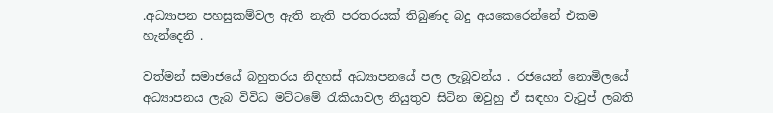.අධ්‍යාපන පහසුකම්වල ඇති නැති පරතරයක් තිබුණද බදු අයකෙරෙන්නේ එකම හැන්දෙනි .

වත්මන් සමාජයේ බහුතරය නිදහස් අධ්‍යාපනයේ පල ලැබූවන්ය . රජයෙන් නොමිලයේ අධ්‍යාපනය ලැබ විවිධ මට්ටමේ රැකියාවල නියුතුව සිටින ඔවුහු ඒ සඳහා වැටුප් ලබති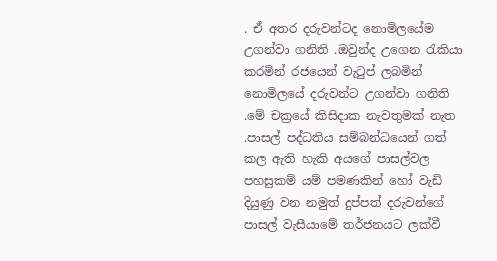. ඒ අතර දරුවන්ටද නොමිලයේම උගන්වා ගනිති .ඔවුන්ද උගෙන රැකියා කරමින් රජයෙන් වැටුප් ලබමින් නොමිලයේ දරුවන්ට උගන්වා ගනිති .මේ චක්‍රයේ කිසිදාක නැවතුමක් නැත .පාසල් පද්ධතිය සම්බන්ධයෙන් ගත් කල ඇති හැකි අයගේ පාසල්වල පහසුකම් යම් පමණකින් හෝ වැඩි දියුණු වන නමුත් දුප්පත් දරුවන්ගේ පාසල් වැසීයාමේ තර්ජනයට ලක්වී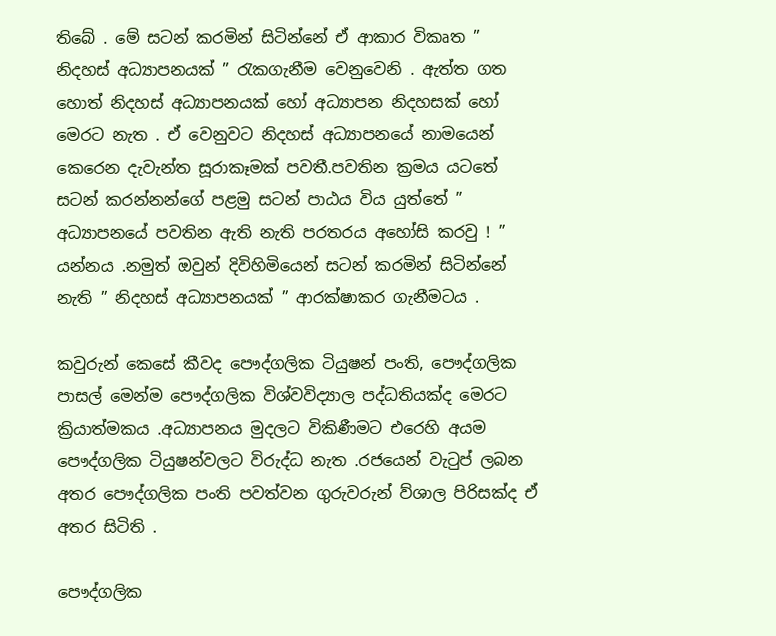තිබේ . මේ සටන් කරමින් සිටින්නේ ඒ ආකාර විකෘත ” නිදහස් අධ්‍යාපනයක් ” රැකගැනීම වෙනුවෙනි . ඇත්ත ගත හොත් නිදහස් අධ්‍යාපනයක් හෝ අධ්‍යාපන නිදහසක් හෝ මෙරට නැත . ඒ වෙනුවට නිදහස් අධ්‍යාපනයේ නාමයෙන් කෙරෙන දැවැන්ත සූරාකෑමක් පවතී.පවතින ක්‍රමය යටතේ සටන් කරන්නන්ගේ පළමු සටන් පාඨය විය යුත්තේ ” අධ්‍යාපනයේ පවතින ඇති නැති පරතරය අහෝසි කරවු ! ” යන්නය .නමුත් ඔවුන් දිවිහිමියෙන් සටන් කරමින් සිටින්නේ නැති ” නිදහස් අධ්‍යාපනයක් ” ආරක්ෂාකර ගැනීමටය .

කවුරුන් කෙසේ කීවද පෞද්ගලික ටියුෂන් පංති, පෞද්ගලික පාසල් මෙන්ම පෞද්ගලික විශ්වවිද්‍යාල පද්ධතියක්ද මෙරට ක්‍රියාත්මකය .අධ්‍යාපනය මුදලට විකිණීමට එරෙහි අයම පෞද්ගලික ටියුෂන්වලට විරුද්ධ නැත .රජයෙන් වැටුප් ලබන අතර පෞද්ගලික පංති පවත්වන ගුරුවරුන් ව්ශාල පිරිසක්ද ඒ අතර සිටිති .

පෞද්ගලික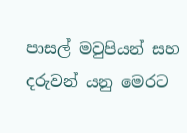පාසල් මවුපියන් සහ දරුවන් යනු මෙරට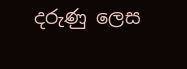දරුණු ලෙස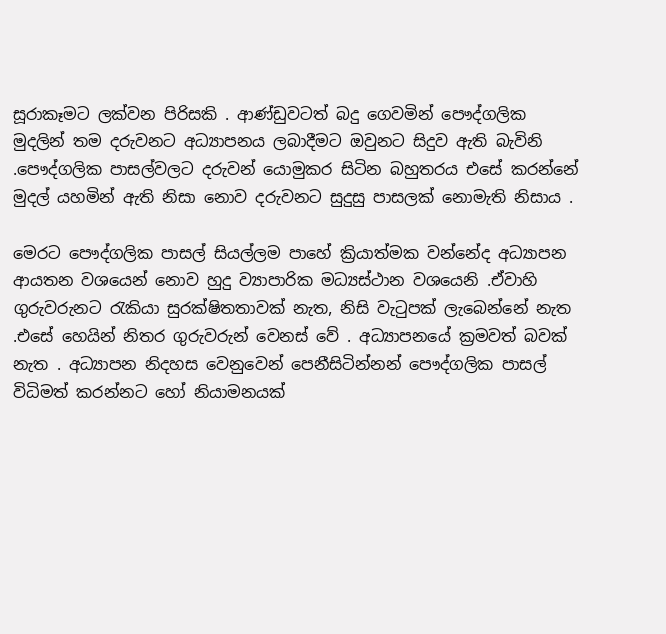සූරාකෑමට ලක්වන පිරිසකි . ආණ්ඩුවටත් බදු ගෙවමින් පෞද්ගලික මුදලින් තම දරුවනට අධ්‍යාපනය ලබාදීමට ඔවුනට සිදුව ඇති බැවිනි .පෞද්ගලික පාසල්වලට දරුවන් යොමුකර සිටින බහුතරය එසේ කරන්නේ මුදල් යහමින් ඇති නිසා නොව දරුවනට සුදුසු පාසලක් නොමැති නිසාය .

මෙරට පෞද්ගලික පාසල් සියල්ලම පාහේ ක්‍රියාත්මක වන්නේද අධ්‍යාපන ආයතන වශයෙන් නොව හුදු ව්‍යාපාරික මධ්‍යස්ථාන වශයෙනි .ඒවාහි ගුරුවරුනට රැකියා සුරක්ෂිතතාවක් නැත, නිසි වැටුපක් ලැබෙන්නේ නැත .එසේ හෙයින් නිතර ගුරුවරුන් වෙනස් වේ . අධ්‍යාපනයේ ක්‍රමවත් බවක් නැත . අධ්‍යාපන නිදහස වෙනුවෙන් පෙනීසිටින්නන් පෞද්ගලික පාසල් විධිමත් කරන්නට හෝ නියාමනයක්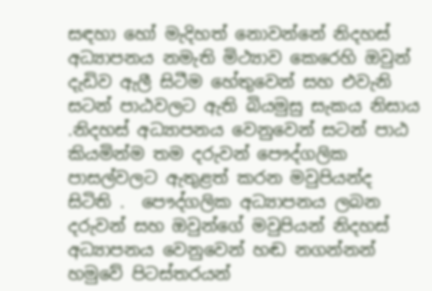සඳහා හෝ මැදිහත් නොවන්නේ නිදහස් අධ්‍යාපනය නමැති මිථ්‍යාව කෙරෙහි ඔවුන් දැඩිව ඇලී සිටීම හේතුවෙන් සහ එවැනි සටන් පාඨවලට ඇති බියමුසු සැකය නිසාය .නිදහස් අධ්‍යාපනය වෙනුවෙන් සටන් පාඨ කියමින්ම තම දරුවන් පෞද්ගලික පාසල්වලට ඇතුළත් කරන මවුපියන්ද සිටිති .  පෞද්ගලික අධ්‍යාපනය ලබන දරුවන් සහ ඔවුන්ගේ මවුපියන් නිදහස් අධ්‍යාපනය වෙනුවෙන් හඬ නගන්නන් හමුවේ පිටස්තරයන්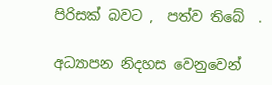පිරිසක් බවට ,  පත්ව තිබේ  .

අධ්‍යාපන නිදහස වෙනුවෙන්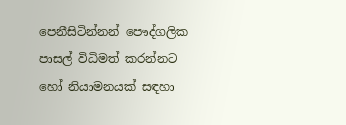පෙනීසිටින්නන් පෞද්ගලික පාසල් විධිමත් කරන්නට හෝ නියාමනයක් සඳහා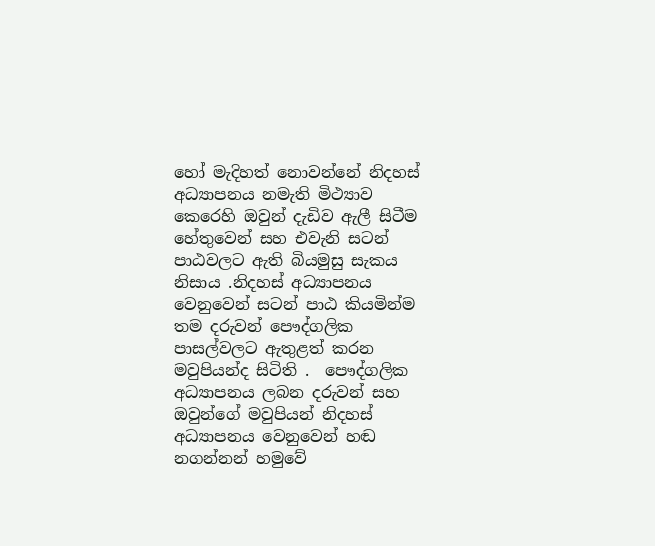හෝ මැදිහත් නොවන්නේ නිදහස් අධ්‍යාපනය නමැති මිථ්‍යාව කෙරෙහි ඔවුන් දැඩිව ඇලී සිටීම හේතුවෙන් සහ එවැනි සටන් පාඨවලට ඇති බියමුසු සැකය නිසාය .නිදහස් අධ්‍යාපනය වෙනුවෙන් සටන් පාඨ කියමින්ම තම දරුවන් පෞද්ගලික පාසල්වලට ඇතුළත් කරන මවුපියන්ද සිටිති .  පෞද්ගලික අධ්‍යාපනය ලබන දරුවන් සහ ඔවුන්ගේ මවුපියන් නිදහස් අධ්‍යාපනය වෙනුවෙන් හඬ නගන්නන් හමුවේ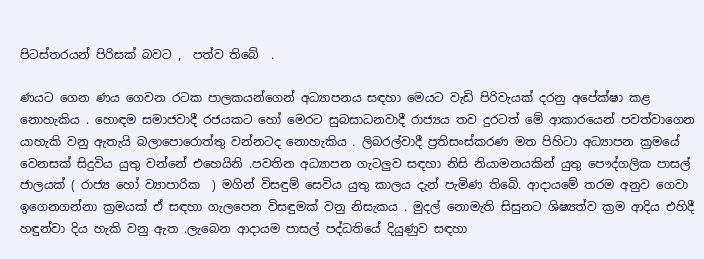පිටස්තරයන් පිරිසක් බවට ,  පත්ව තිබේ  .

ණයට ගෙන ණය ගෙවන රටක පාලකයන්ගෙන් අධ්‍යාපනය සඳහා මෙයට වැඩි පිරිවැයක් දරනු අපේක්ෂා කළ නොහැකිය . හොඳම සමාජවාදී රජයකට හෝ මෙරට සුබසාධනවාදී රාජ්‍යය තව දුරටත් මේ ආකාරයෙන් පවත්වාගෙන යාහැකි වනු ඇතැයි බලාපොරොත්තු වන්නටද නොහැකිය . ලිබරල්වාදී ප්‍රතිසංස්කරණ මත පිහිටා අධ්‍යාපන ක්‍රමයේ වෙනසක් සිදුවිය යුතු වන්නේ එහෙයිනි .පවතින අධ්‍යාපන ගැටලුව සඳහා නිසි නියාමනයකින් යුතු පෞද්ගලික පාසල් ජාලයක් ( රාජ්‍ය හෝ ව්‍යාපාරික  ) මගින් විසඳුම් සෙවිය යුතු කාලය දැන් පැමිණ තිබෙි. ආදායමේ තරම අනුව ගෙවා ඉගෙනගන්නා ක්‍රමයක් ඒ සඳහා ගැලපෙන විසඳුමක් වනු නිසැකය . මුදල් නොමැති සිසුනට ශිෂ්‍යත්ව ක්‍රම ආදිය එහිදී හඳුන්වා දිය හැකි වනු ඇත .ලැබෙන ආදායම පාසල් පද්ධතියේ දියුණුව සඳහා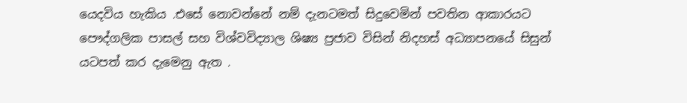යෙදවිය හැකිය .එසේ නොවන්නේ නම් දැනටමත් සිදුවෙමින් පවතින ආකාරයට පෞද්ගලික පාසල් සහ විශ්වවිද්‍යාල ශිෂ්‍ය ප්‍රජාව විසින් නිදහස් අධ්‍යාපනයේ සිසුන් යටපත් කර දැමෙනු ඇත .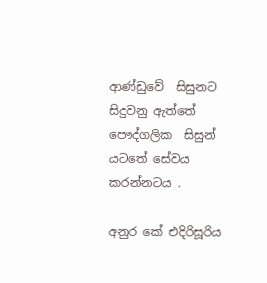ආණ්ඩුවේ  සිසුනට සිදුවනු ඇත්තේ පෞද්ගලික  සිසුන් යටතේ සේවය කරන්නටය .

අනුර කේ එදිරිසූරිය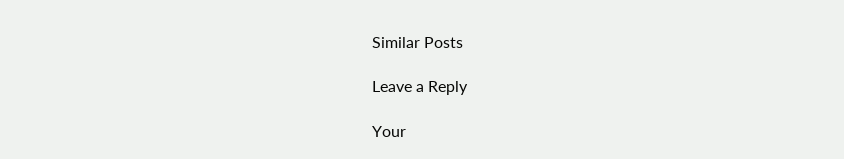Similar Posts

Leave a Reply

Your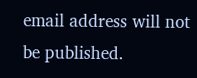email address will not be published.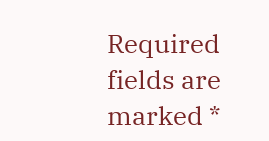Required fields are marked *